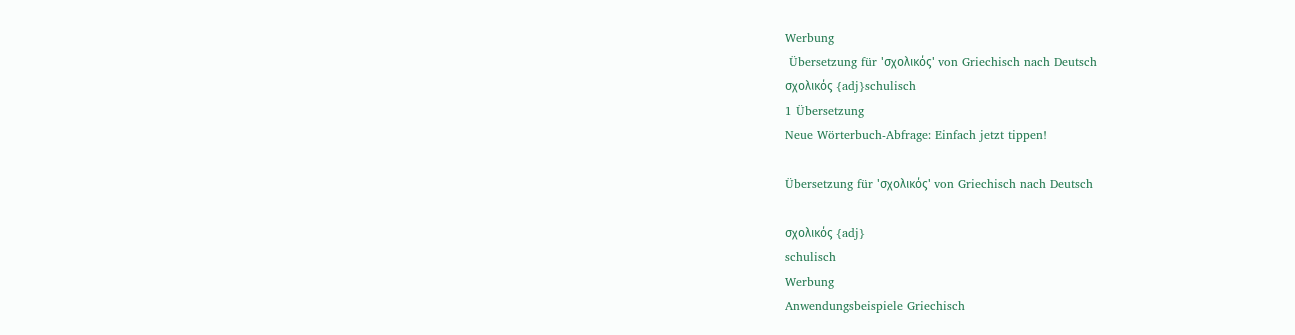Werbung
 Übersetzung für 'σχολικός' von Griechisch nach Deutsch
σχολικός {adj}schulisch
1 Übersetzung
Neue Wörterbuch-Abfrage: Einfach jetzt tippen!

Übersetzung für 'σχολικός' von Griechisch nach Deutsch

σχολικός {adj}
schulisch
Werbung
Anwendungsbeispiele Griechisch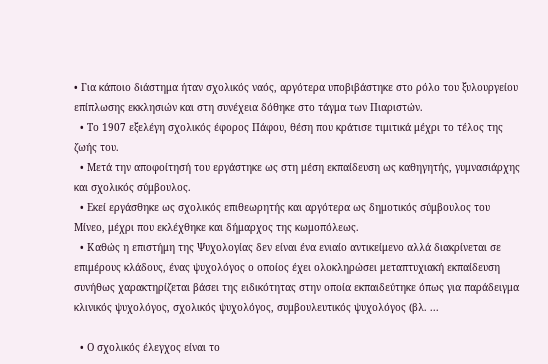• Για κάποιο διάστημα ήταν σχολικός ναός, αργότερα υποβιβάστηκε στο ρόλο του ξυλουργείου επίπλωσης εκκλησιών και στη συνέχεια δόθηκε στο τάγμα των Πιαριστών.
  • Το 1907 εξελέγη σχολικός έφορος Πάφου, θέση που κράτισε τιμιτικά μέχρι το τέλος της ζωής του.
  • Μετά την αποφοίτησή του εργάστηκε ως στη μέση εκπαίδευση ως καθηγητής, γυμνασιάρχης και σχολικός σύμβουλος.
  • Εκεί εργάσθηκε ως σχολικός επιθεωρητής και αργότερα ως δημοτικός σύμβουλος του Μίνεο, μέχρι που εκλέχθηκε και δήμαρχος της κωμοπόλεως.
  • Καθώς η επιστήμη της Ψυχολογίας δεν είναι ένα ενιαίο αντικείμενο αλλά διακρίνεται σε επιμέρους κλάδους, ένας ψυχολόγος ο οποίος έχει ολοκληρώσει μεταπτυχιακή εκπαίδευση συνήθως χαρακτηρίζεται βάσει της ειδικότητας στην οποία εκπαιδεύτηκε όπως για παράδειγμα κλινικός ψυχολόγος, σχολικός ψυχολόγος, συμβουλευτικός ψυχολόγος (βλ. ...

  • Ο σχολικός έλεγχος είναι το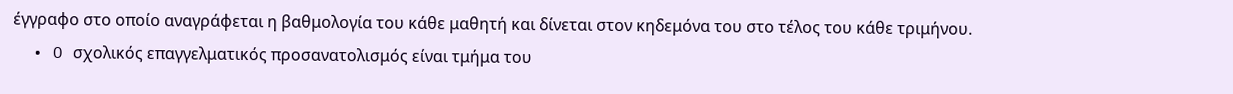έγγραφο στο οποίο αναγράφεται η βαθμολογία του κάθε μαθητή και δίνεται στον κηδεμόνα του στο τέλος του κάθε τριμήνου.
  • O σχολικός επαγγελματικός προσανατολισμός είναι τμήμα του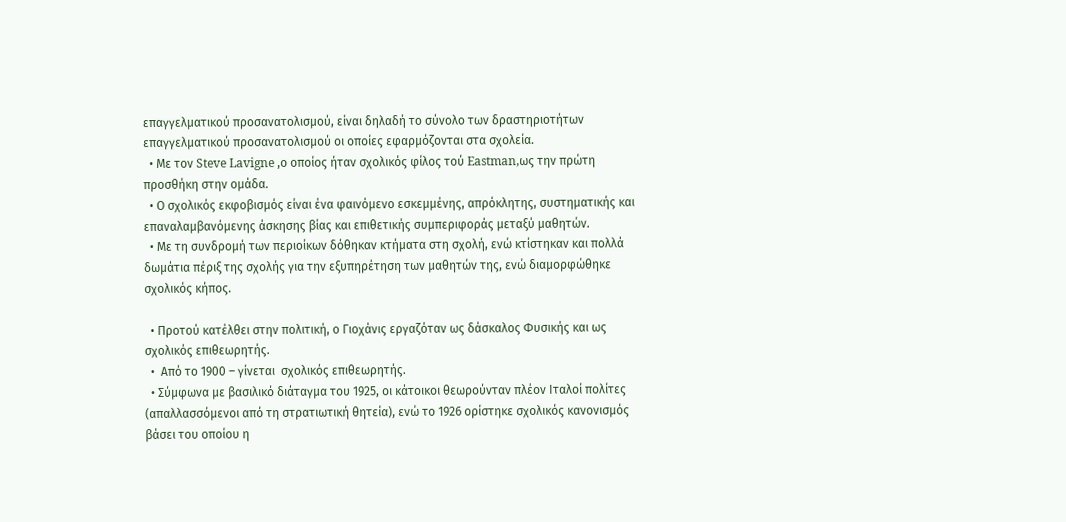επαγγελματικού προσανατολισμού, είναι δηλαδή το σύνολο των δραστηριοτήτων επαγγελματικού προσανατολισμού οι οποίες εφαρμόζονται στα σχολεία.
  • Με τον Steve Lavigne ,ο οποίος ήταν σχολικός φίλος τού Eastman,ως την πρώτη προσθήκη στην ομάδα.
  • Ο σχολικός εκφοβισμός είναι ένα φαινόμενο εσκεμμένης, απρόκλητης, συστηματικής και επαναλαμβανόμενης άσκησης βίας και επιθετικής συμπεριφοράς μεταξύ μαθητών.
  • Με τη συνδρομή των περιοίκων δόθηκαν κτήματα στη σχολή, ενώ κτίστηκαν και πολλά δωμάτια πέριξ της σχολής για την εξυπηρέτηση των μαθητών της, ενώ διαμορφώθηκε σχολικός κήπος.

  • Προτού κατέλθει στην πολιτική, ο Γιοχάνις εργαζόταν ως δάσκαλος Φυσικής και ως σχολικός επιθεωρητής.
  •  Από το 1900 – γίνεται  σχολικός επιθεωρητής.
  • Σύμφωνα με βασιλικό διάταγμα του 1925, οι κάτοικοι θεωρούνταν πλέον Ιταλοί πολίτες (απαλλασσόμενοι από τη στρατιωτική θητεία), ενώ το 1926 ορίστηκε σχολικός κανονισμός βάσει του οποίου η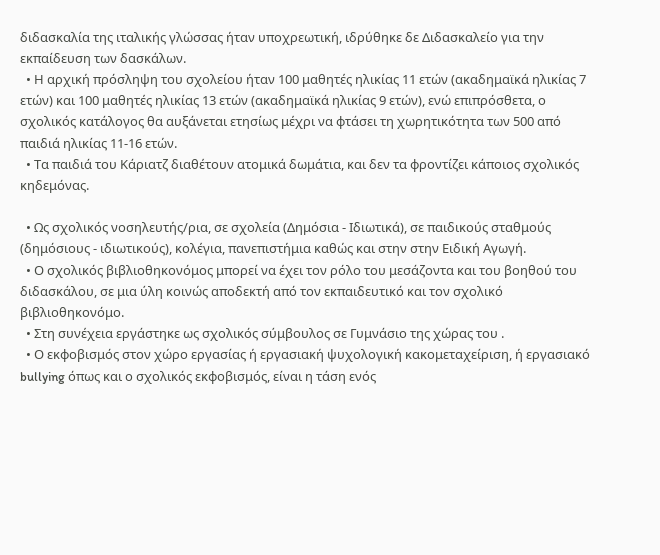διδασκαλία της ιταλικής γλώσσας ήταν υποχρεωτική, ιδρύθηκε δε Διδασκαλείο για την εκπαίδευση των δασκάλων.
  • Η αρχική πρόσληψη του σχολείου ήταν 100 μαθητές ηλικίας 11 ετών (ακαδημαϊκά ηλικίας 7 ετών) και 100 μαθητές ηλικίας 13 ετών (ακαδημαϊκά ηλικίας 9 ετών), ενώ επιπρόσθετα, ο σχολικός κατάλογος θα αυξάνεται ετησίως μέχρι να φτάσει τη χωρητικότητα των 500 από παιδιά ηλικίας 11-16 ετών.
  • Τα παιδιά του Κάριατζ διαθέτουν ατομικά δωμάτια, και δεν τα φροντίζει κάποιος σχολικός κηδεμόνας.

  • Ως σχολικός νοσηλευτής/ρια, σε σχολεία (Δημόσια - Ιδιωτικά), σε παιδικούς σταθμούς (δημόσιους - ιδιωτικούς), κολέγια, πανεπιστήμια καθώς και στην στην Ειδική Αγωγή.
  • Ο σχολικός βιβλιοθηκονόμος μπορεί να έχει τον ρόλο του μεσάζοντα και του βοηθού του διδασκάλου, σε μια ύλη κοινώς αποδεκτή από τον εκπαιδευτικό και τον σχολικό βιβλιοθηκονόμο.
  • Στη συνέχεια εργάστηκε ως σχολικός σύμβουλος σε Γυμνάσιο της χώρας του .
  • Ο εκφοβισμός στον χώρο εργασίας ή εργασιακή ψυχολογική κακομεταχείριση, ή εργασιακό bullying όπως και ο σχολικός εκφοβισμός, είναι η τάση ενός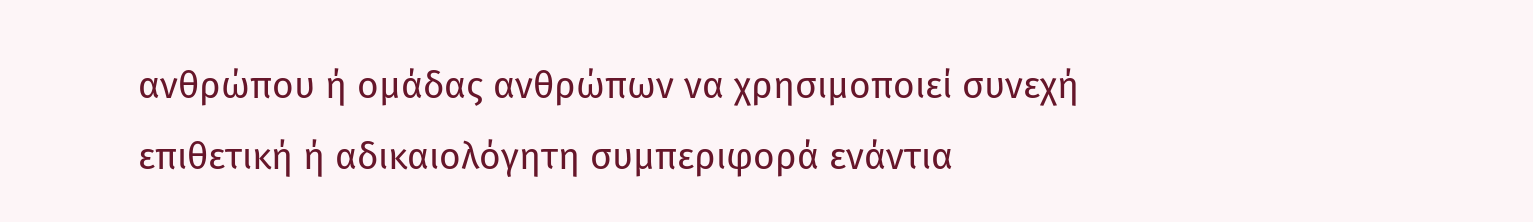ανθρώπου ή ομάδας ανθρώπων να χρησιμοποιεί συνεχή επιθετική ή αδικαιολόγητη συμπεριφορά ενάντια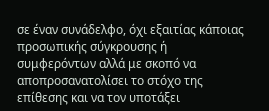σε έναν συνάδελφο, όχι εξαιτίας κάποιας προσωπικής σύγκρουσης ή συμφερόντων αλλά με σκοπό να αποπροσανατολίσει το στόχο της επίθεσης και να τον υποτάξει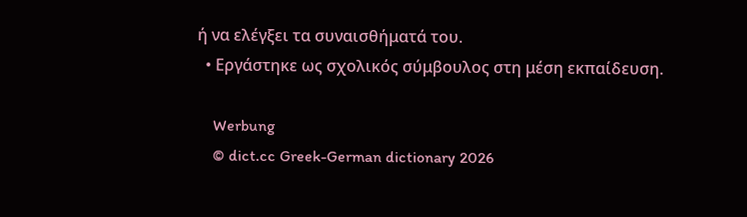ή να ελέγξει τα συναισθήματά του.
  • Εργάστηκε ως σχολικός σύμβουλος στη μέση εκπαίδευση.

    Werbung
    © dict.cc Greek-German dictionary 2026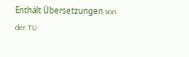Enthält Übersetzungen von der TU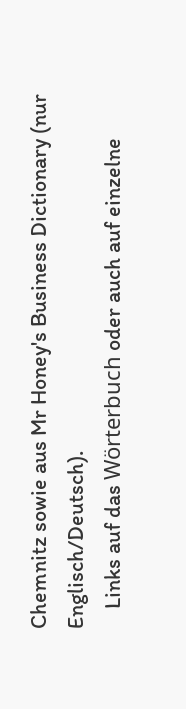Chemnitz sowie aus Mr Honey's Business Dictionary (nur Englisch/Deutsch).
    Links auf das Wörterbuch oder auch auf einzelne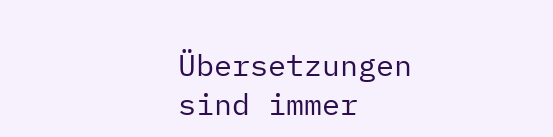Übersetzungen sind immer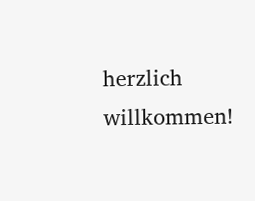herzlich willkommen!